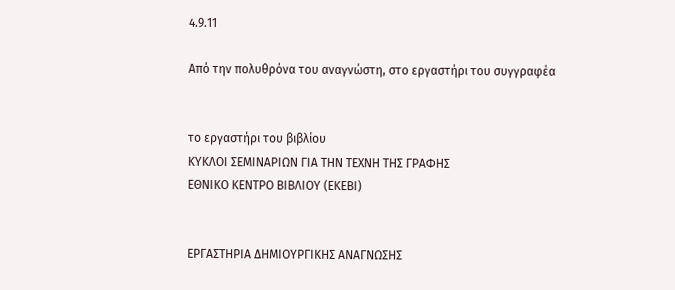4.9.11

Από την πολυθρόνα του αναγνώστη, στο εργαστήρι του συγγραφέα


το εργαστήρι του βιβλίου
ΚΥΚΛΟΙ ΣΕΜΙΝΑΡΙΩΝ ΓΙΑ ΤΗΝ ΤΕΧΝΗ ΤΗΣ ΓΡΑΦΗΣ
ΕΘΝΙΚΟ ΚΕΝΤΡΟ ΒΙΒΛΙΟΥ (ΕΚΕΒΙ)


ΕΡΓΑΣΤΗΡΙΑ ΔΗΜΙΟΥΡΓΙΚΗΣ ΑΝΑΓΝΩΣΗΣ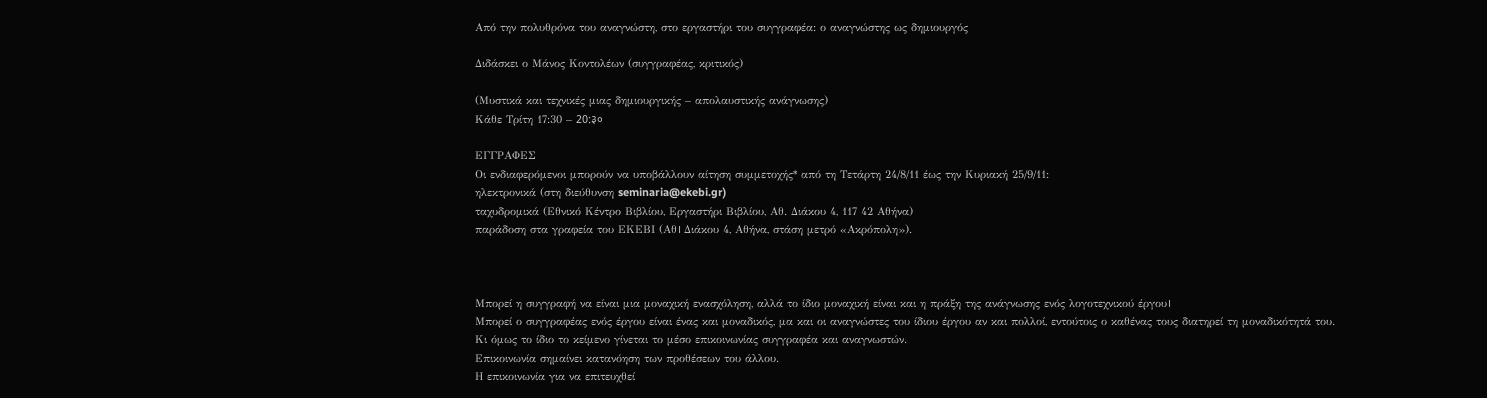Από την πολυθρόνα του αναγνώστη, στο εργαστήρι του συγγραφέα: ο αναγνώστης ως δημιουργός

Διδάσκει ο Μάνος Κοντολέων (συγγραφέας, κριτικός)

(Μυστικά και τεχνικές μιας δημιουργικής – απολαυστικής ανάγνωσης)
Κάθε Τρίτη 17:30 – 20:३०

ΕΓΓΡΑΦΕΣ
Οι ενδιαφερόμενοι μπορούν να υποβάλλουν αίτηση συμμετοχής* από τη Τετάρτη 24/8/11 έως την Κυριακή 25/9/11:
ηλεκτρονικά (στη διεύθυνση seminaria@ekebi.gr)
ταχυδρομικά (Εθνικό Κέντρο Βιβλίου, Εργαστήρι Βιβλίου, Αθ. Διάκου 4, 117 42 Αθήνα)
παράδοση στα γραφεία του ΕΚΕΒΙ (Αθ। Διάκου 4, Αθήνα, στάση μετρό «Ακρόπολη»).



Μπορεί η συγγραφή να είναι μια μοναχική ενασχόληση, αλλά το ίδιο μοναχική είναι και η πράξη της ανάγνωσης ενός λογοτεχνικού έργου।
Μπορεί ο συγγραφέας ενός έργου είναι ένας και μοναδικός, μα και οι αναγνώστες του ίδιου έργου αν και πολλοί, εντούτοις ο καθένας τους διατηρεί τη μοναδικότητά του.
Κι όμως το ίδιο το κείμενο γίνεται το μέσο επικοινωνίας συγγραφέα και αναγνωστών.
Επικοινωνία σημαίνει κατανόηση των προθέσεων του άλλου.
Η επικοινωνία για να επιτευχθεί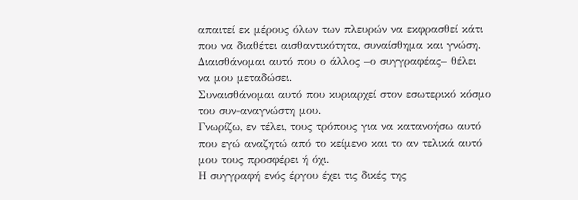απαιτεί εκ μέρους όλων των πλευρών να εκφρασθεί κάτι που να διαθέτει αισθαντικότητα, συναίσθημα και γνώση.
Διαισθάνομαι αυτό που ο άλλος –ο συγγραφέας– θέλει να μου μεταδώσει.
Συναισθάνομαι αυτό που κυριαρχεί στον εσωτερικό κόσμο του συν-αναγνώστη μου.
Γνωρίζω, εν τέλει, τους τρόπους για να κατανοήσω αυτό που εγώ αναζητώ από το κείμενο και το αν τελικά αυτό μου τους προσφέρει ή όχι.
Η συγγραφή ενός έργου έχει τις δικές της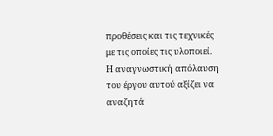προθέσεις και τις τεχνικές με τις οποίες τις υλοποιεί.
Η αναγνωστική απόλαυση του έργου αυτού αξίζει να αναζητά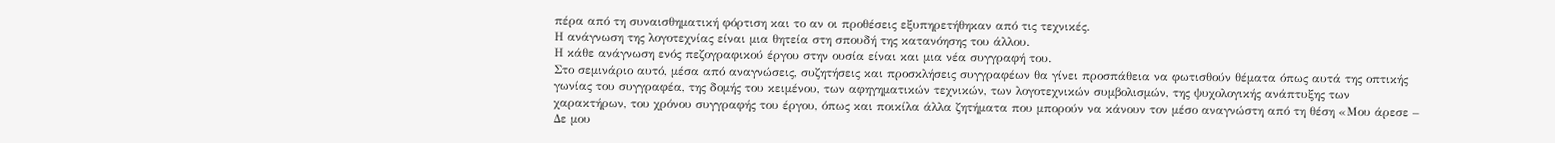πέρα από τη συναισθηματική φόρτιση και το αν οι προθέσεις εξυπηρετήθηκαν από τις τεχνικές.
Η ανάγνωση της λογοτεχνίας είναι μια θητεία στη σπουδή της κατανόησης του άλλου.
Η κάθε ανάγνωση ενός πεζογραφικού έργου στην ουσία είναι και μια νέα συγγραφή του.
Στο σεμινάριο αυτό, μέσα από αναγνώσεις, συζητήσεις και προσκλήσεις συγγραφέων θα γίνει προσπάθεια να φωτισθούν θέματα όπως αυτά της οπτικής γωνίας του συγγραφέα, της δομής του κειμένου, των αφηγηματικών τεχνικών, των λογοτεχνικών συμβολισμών, της ψυχολογικής ανάπτυξης των χαρακτήρων, του χρόνου συγγραφής του έργου, όπως και ποικίλα άλλα ζητήματα που μπορούν να κάνουν τον μέσο αναγνώστη από τη θέση «Μου άρεσε – Δε μου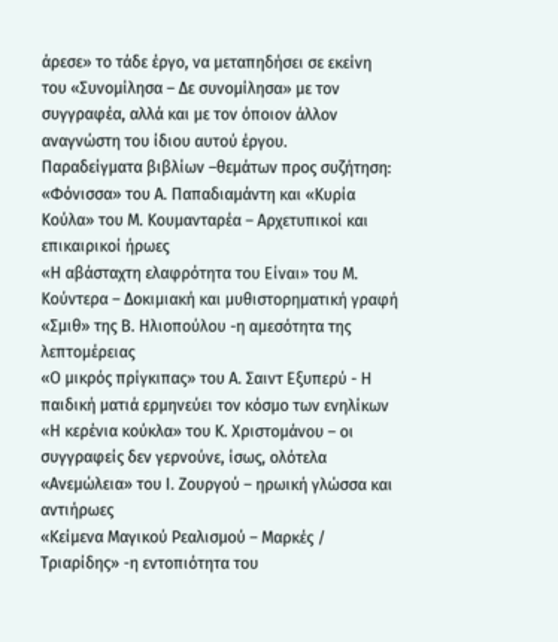άρεσε» το τάδε έργο, να μεταπηδήσει σε εκείνη του «Συνομίλησα – Δε συνομίλησα» με τον συγγραφέα, αλλά και με τον όποιον άλλον αναγνώστη του ίδιου αυτού έργου.
Παραδείγματα βιβλίων –θεμάτων προς συζήτηση:
«Φόνισσα» του Α. Παπαδιαμάντη και «Κυρία Κούλα» του Μ. Κουμανταρέα – Αρχετυπικοί και επικαιρικοί ήρωες
«Η αβάσταχτη ελαφρότητα του Είναι» του Μ. Κούντερα – Δοκιμιακή και μυθιστορηματική γραφή
«Σμιθ» της Β. Ηλιοπούλου -η αμεσότητα της λεπτομέρειας
«Ο μικρός πρίγκιπας» του Α. Σαιντ Εξυπερύ - Η παιδική ματιά ερμηνεύει τον κόσμο των ενηλίκων
«Η κερένια κούκλα» του Κ. Χριστομάνου – οι συγγραφείς δεν γερνούνε, ίσως, ολότελα
«Ανεμώλεια» του Ι. Ζουργού – ηρωική γλώσσα και αντιήρωες
«Κείμενα Μαγικού Ρεαλισμού – Μαρκές / Τριαρίδης» -η εντοπιότητα του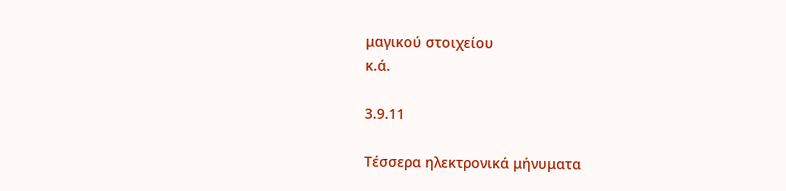μαγικού στοιχείου
κ.ά.

3.9.11

Τέσσερα ηλεκτρονικά μήνυματα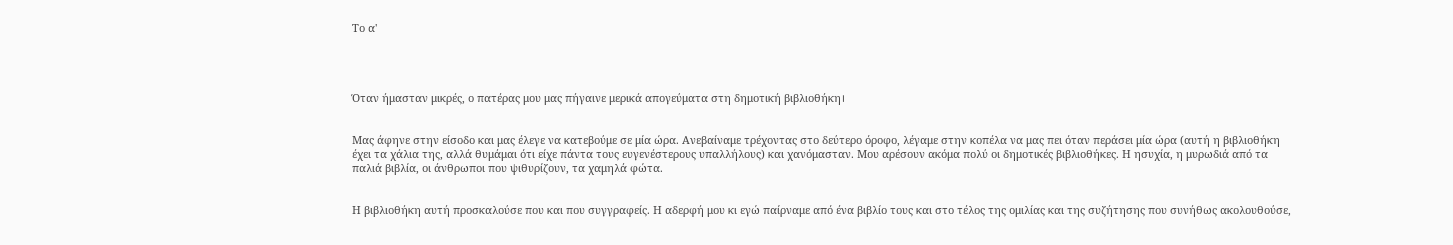Το α'




Όταν ήμασταν μικρές, ο πατέρας μου μας πήγαινε μερικά απογεύματα στη δημοτική βιβλιοθήκη।


Μας άφηνε στην είσοδο και μας έλεγε να κατεβούμε σε μία ώρα. Ανεβαίναμε τρέχοντας στο δεύτερο όροφο, λέγαμε στην κοπέλα να μας πει όταν περάσει μία ώρα (αυτή η βιβλιοθήκη έχει τα χάλια της, αλλά θυμάμαι ότι είχε πάντα τους ευγενέστερους υπαλλήλους) και χανόμασταν. Μου αρέσουν ακόμα πολύ οι δημοτικές βιβλιοθήκες. Η ησυχία, η μυρωδιά από τα παλιά βιβλία, οι άνθρωποι που ψιθυρίζουν, τα χαμηλά φώτα.


Η βιβλιοθήκη αυτή προσκαλούσε που και που συγγραφείς. Η αδερφή μου κι εγώ παίρναμε από ένα βιβλίο τους και στο τέλος της ομιλίας και της συζήτησης που συνήθως ακολουθούσε,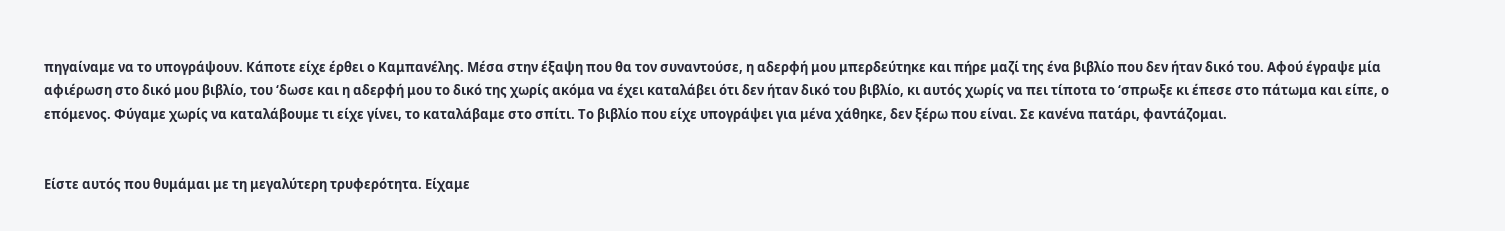πηγαίναμε να το υπογράψουν. Κάποτε είχε έρθει ο Καμπανέλης. Μέσα στην έξαψη που θα τον συναντούσε, η αδερφή μου μπερδεύτηκε και πήρε μαζί της ένα βιβλίο που δεν ήταν δικό του. Αφού έγραψε μία αφιέρωση στο δικό μου βιβλίο, του ‘δωσε και η αδερφή μου το δικό της χωρίς ακόμα να έχει καταλάβει ότι δεν ήταν δικό του βιβλίο, κι αυτός χωρίς να πει τίποτα το ‘σπρωξε κι έπεσε στο πάτωμα και είπε, ο επόμενος. Φύγαμε χωρίς να καταλάβουμε τι είχε γίνει, το καταλάβαμε στο σπίτι. Το βιβλίο που είχε υπογράψει για μένα χάθηκε, δεν ξέρω που είναι. Σε κανένα πατάρι, φαντάζομαι.


Είστε αυτός που θυμάμαι με τη μεγαλύτερη τρυφερότητα. Είχαμε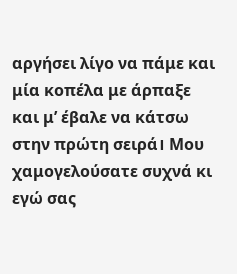αργήσει λίγο να πάμε και μία κοπέλα με άρπαξε και μ’ έβαλε να κάτσω στην πρώτη σειρά। Μου χαμογελούσατε συχνά κι εγώ σας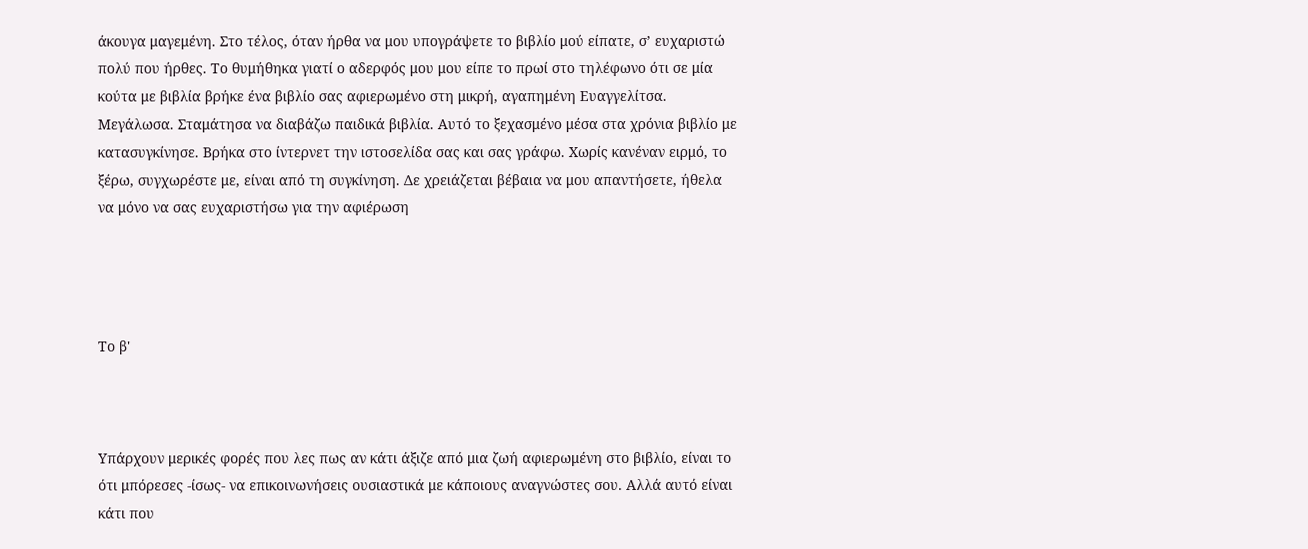άκουγα μαγεμένη. Στο τέλος, όταν ήρθα να μου υπογράψετε το βιβλίο μού είπατε, σ’ ευχαριστώ πολύ που ήρθες. Το θυμήθηκα γιατί ο αδερφός μου μου είπε το πρωί στο τηλέφωνο ότι σε μία κούτα με βιβλία βρήκε ένα βιβλίο σας αφιερωμένο στη μικρή, αγαπημένη Ευαγγελίτσα. Μεγάλωσα. Σταμάτησα να διαβάζω παιδικά βιβλία. Αυτό το ξεχασμένο μέσα στα χρόνια βιβλίο με κατασυγκίνησε. Βρήκα στο ίντερνετ την ιστοσελίδα σας και σας γράφω. Χωρίς κανέναν ειρμό, το ξέρω, συγχωρέστε με, είναι από τη συγκίνηση. Δε χρειάζεται βέβαια να μου απαντήσετε, ήθελα να μόνο να σας ευχαριστήσω για την αφιέρωση




Το β'



Υπάρχουν μερικές φορές που λες πως αν κάτι άξιζε από μια ζωή αφιερωμένη στο βιβλίο, είναι το ότι μπόρεσες -ίσως- να επικοινωνήσεις ουσιαστικά με κάποιους αναγνώστες σου. Αλλά αυτό είναι κάτι που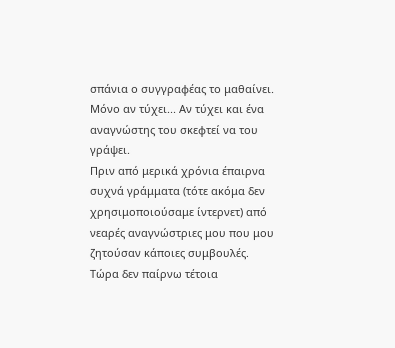σπάνια ο συγγραφέας το μαθαίνει. Μόνο αν τύχει... Αν τύχει και ένα αναγνώστης του σκεφτεί να του γράψει.
Πριν από μερικά χρόνια έπαιρνα συχνά γράμματα (τότε ακόμα δεν χρησιμοποιούσαμε ίντερνετ) από νεαρές αναγνώστριες μου που μου ζητούσαν κάποιες συμβουλές.
Τώρα δεν παίρνω τέτοια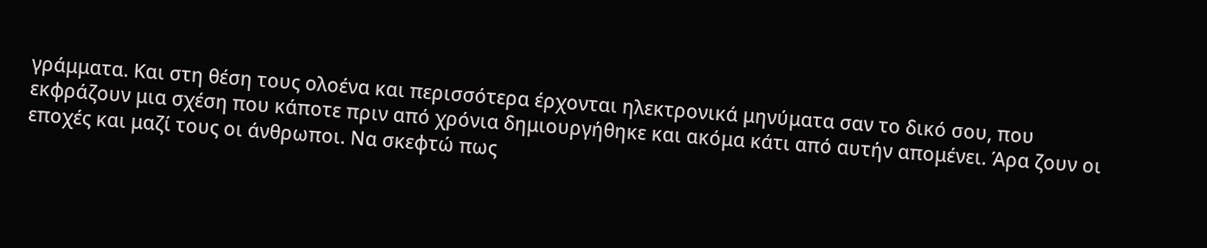γράμματα. Και στη θέση τους ολοένα και περισσότερα έρχονται ηλεκτρονικά μηνύματα σαν το δικό σου, που εκφράζουν μια σχέση που κάποτε πριν από χρόνια δημιουργήθηκε και ακόμα κάτι από αυτήν απομένει. Άρα ζουν οι εποχές και μαζί τους οι άνθρωποι. Να σκεφτώ πως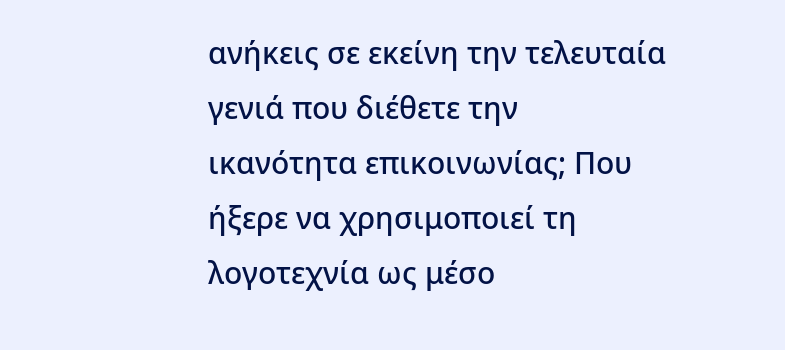ανήκεις σε εκείνη την τελευταία γενιά που διέθετε την ικανότητα επικοινωνίας; Που ήξερε να χρησιμοποιεί τη λογοτεχνία ως μέσο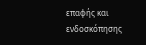επαφής και ενδοσκόπησης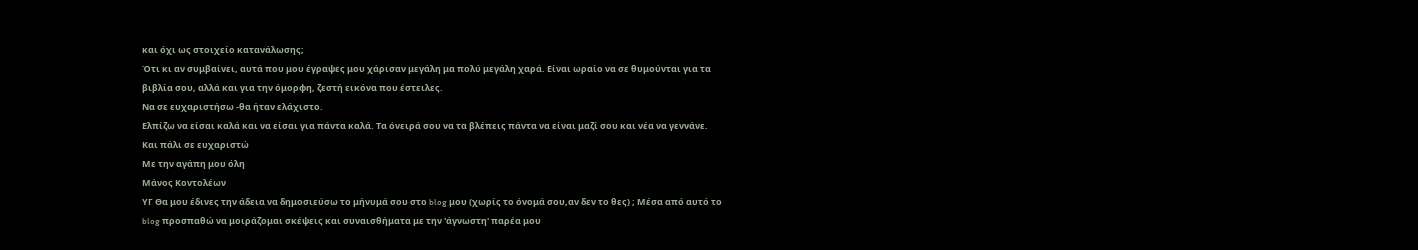και όχι ως στοιχείο κατανάλωσης;
Ότι κι αν συμβαίνει, αυτά που μου έγραψες μου χάρισαν μεγάλη μα πολύ μεγάλη χαρά. Είναι ωραίο να σε θυμούνται για τα βιβλία σου, αλλά και για την όμορφη, ζεστή εικόνα που έστειλες.
Να σε ευχαριστήσω -θα ήταν ελάχιστο.
Ελπίζω να είσαι καλά και να είσαι για πάντα καλά. Τα όνειρά σου να τα βλέπεις πάντα να είναι μαζί σου και νέα να γεννάνε.
Και πάλι σε ευχαριστώ
Με την αγάπη μου όλη
Μάνος Κοντολέων
ΥΓ Θα μου έδινες την άδεια να δημοσιεύσω το μήνυμά σου στο blog μου (χωρίς το όνομά σου,αν δεν το θες) ; Μέσα από αυτό το blog προσπαθώ να μοιράζομαι σκέψεις και συναισθήματα με την 'άγνωστη' παρέα μου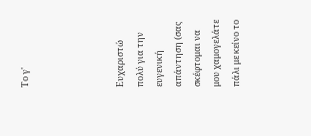Το γ'




Ευχαριστώ πολύ για την ευγενική απάντηση (σας σκέφτομαι να μου χαμογελάτε πάλι με κείνο το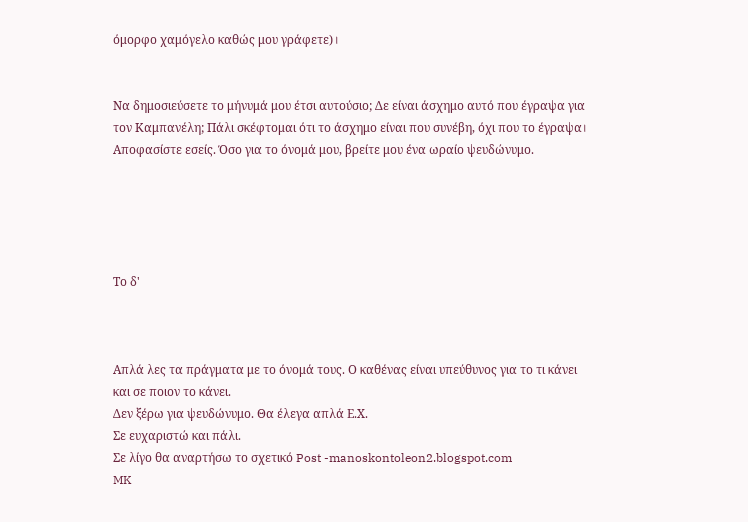όμορφο χαμόγελο καθώς μου γράφετε)।


Να δημοσιεύσετε το μήνυμά μου έτσι αυτούσιο; Δε είναι άσχημο αυτό που έγραψα για τον Καμπανέλη; Πάλι σκέφτομαι ότι το άσχημο είναι που συνέβη, όχι που το έγραψα। Αποφασίστε εσείς. Όσο για το όνομά μου, βρείτε μου ένα ωραίο ψευδώνυμο.





Το δ'



Απλά λες τα πράγματα με το όνομά τους. Ο καθένας είναι υπεύθυνος για το τι κάνει και σε ποιον το κάνει.
Δεν ξέρω για ψευδώνυμο. Θα έλεγα απλά Ε.Χ.
Σε ευχαριστώ και πάλι.
Σε λίγο θα αναρτήσω το σχετικό Post -manoskontoleon2.blogspot.com
MK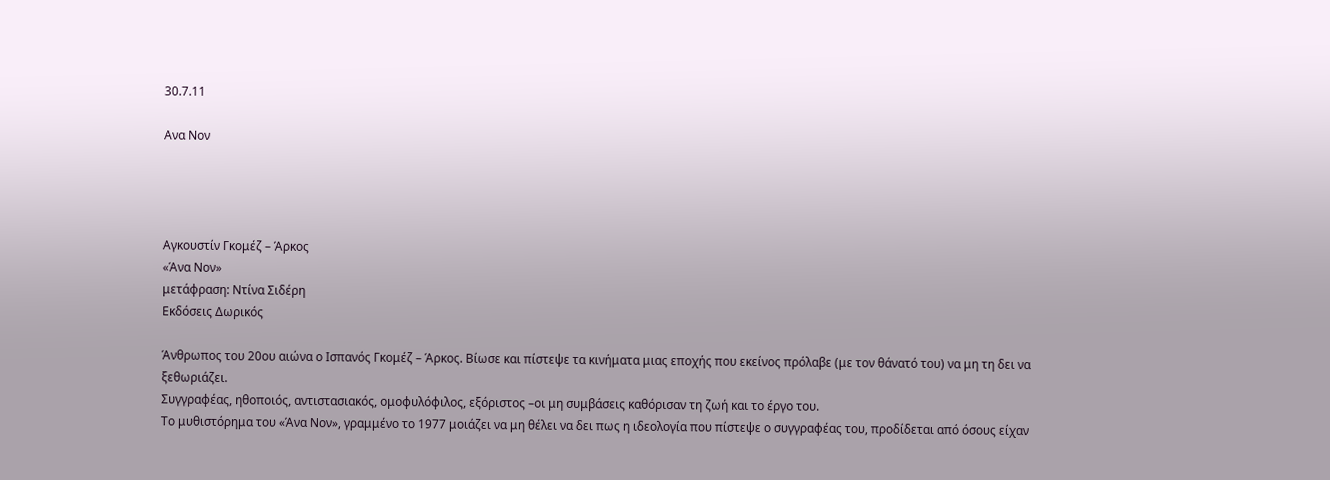30.7.11

Ανα Νον




Αγκουστίν Γκομέζ – Άρκος
«Άνα Νον»
μετάφραση: Ντίνα Σιδέρη
Εκδόσεις Δωρικός

Άνθρωπος του 20ου αιώνα ο Ισπανός Γκομέζ – Άρκος. Βίωσε και πίστεψε τα κινήματα μιας εποχής που εκείνος πρόλαβε (με τον θάνατό του) να μη τη δει να ξεθωριάζει.
Συγγραφέας, ηθοποιός, αντιστασιακός, ομοφυλόφιλος, εξόριστος –οι μη συμβάσεις καθόρισαν τη ζωή και το έργο του.
Το μυθιστόρημα του «Άνα Νον», γραμμένο το 1977 μοιάζει να μη θέλει να δει πως η ιδεολογία που πίστεψε ο συγγραφέας του, προδίδεται από όσους είχαν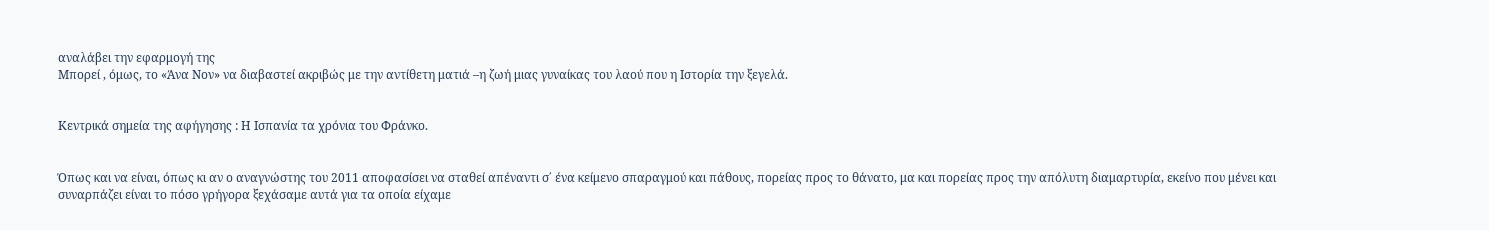αναλάβει την εφαρμογή της
Μπορεί , όμως, το «Άνα Νον» να διαβαστεί ακριβώς με την αντίθετη ματιά –η ζωή μιας γυναίκας του λαού που η Ιστορία την ξεγελά.


Κεντρικά σημεία της αφήγησης : Η Ισπανία τα χρόνια του Φράνκο.


Όπως και να είναι, όπως κι αν ο αναγνώστης του 2011 αποφασίσει να σταθεί απέναντι σ΄ ένα κείμενο σπαραγμού και πάθους, πορείας προς το θάνατο, μα και πορείας προς την απόλυτη διαμαρτυρία, εκείνο που μένει και συναρπάζει είναι το πόσο γρήγορα ξεχάσαμε αυτά για τα οποία είχαμε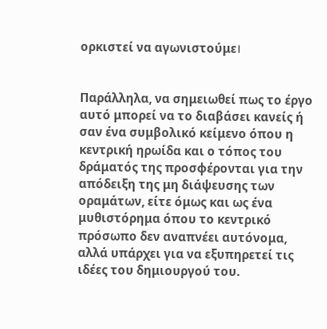ορκιστεί να αγωνιστούμε।


Παράλληλα, να σημειωθεί πως το έργο αυτό μπορεί να το διαβάσει κανείς ή σαν ένα συμβολικό κείμενο όπου η κεντρική ηρωίδα και ο τόπος του δράματός της προσφέρονται για την απόδειξη της μη διάψευσης των οραμάτων, είτε όμως και ως ένα μυθιστόρημα όπου το κεντρικό πρόσωπο δεν αναπνέει αυτόνομα, αλλά υπάρχει για να εξυπηρετεί τις ιδέες του δημιουργού του.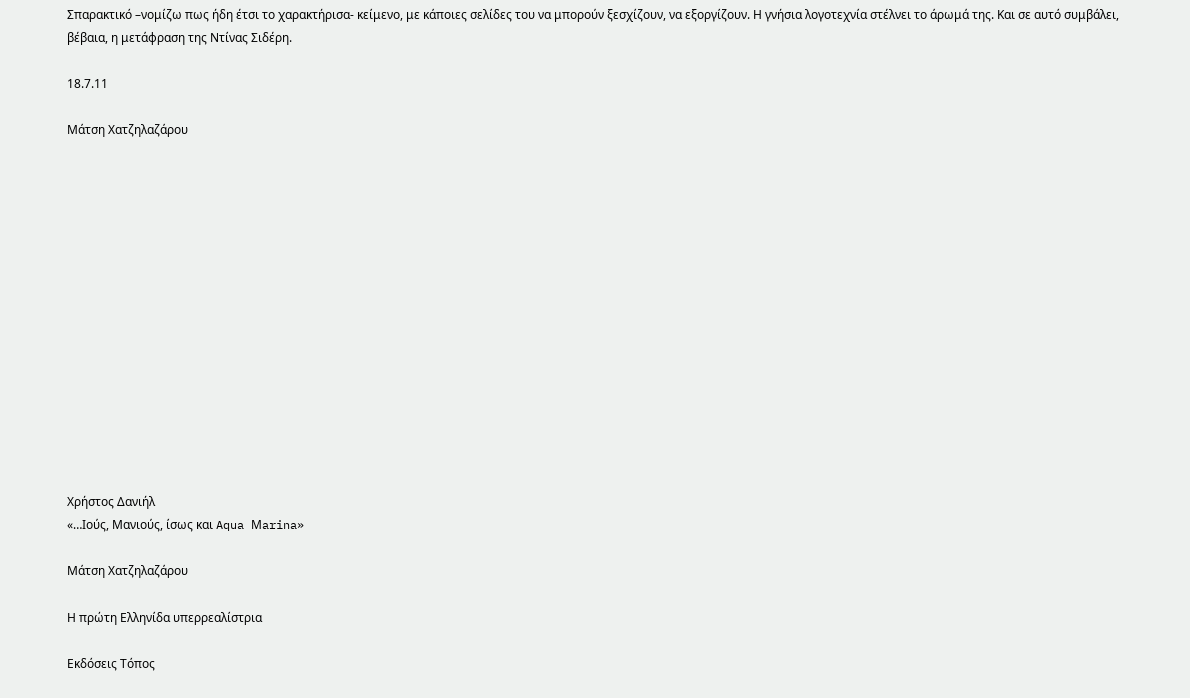Σπαρακτικό –νομίζω πως ήδη έτσι το χαρακτήρισα- κείμενο, με κάποιες σελίδες του να μπορούν ξεσχίζουν, να εξοργίζουν. Η γνήσια λογοτεχνία στέλνει το άρωμά της. Και σε αυτό συμβάλει, βέβαια, η μετάφραση της Ντίνας Σιδέρη.

18.7.11

Μάτση Χατζηλαζάρου















Χρήστος Δανιήλ
«…Ιούς, Μανιούς, ίσως και Aqua Μarina»

Μάτση Χατζηλαζάρου

Η πρώτη Ελληνίδα υπερρεαλίστρια

Εκδόσεις Τόπος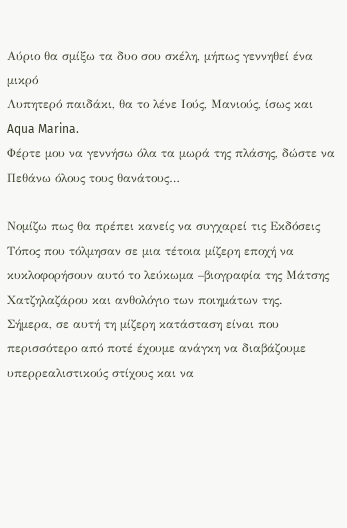Αύριο θα σμίξω τα δυο σου σκέλη, μήπως γεννηθεί ένα μικρό
Λυπητερό παιδάκι, θα το λένε Ιούς, Μανιούς, ίσως και
Aqua Marina.
Φέρτε μου να γεννήσω όλα τα μωρά της πλάσης, δώστε να
Πεθάνω όλους τους θανάτους…

Νομίζω πως θα πρέπει κανείς να συγχαρεί τις Εκδόσεις Τόπος που τόλμησαν σε μια τέτοια μίζερη εποχή να κυκλοφορήσουν αυτό το λεύκωμα –βιογραφία της Μάτσης Χατζηλαζάρου και ανθολόγιο των ποιημάτων της.
Σήμερα, σε αυτή τη μίζερη κατάσταση είναι που περισσότερο από ποτέ έχουμε ανάγκη να διαβάζουμε υπερρεαλιστικούς στίχους και να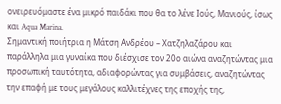ονειρευόμαστε ένα μικρό παιδάκι που θα το λένε Ιούς, Μανιούς, ίσως και Aqua Marina.
Σημαντική ποιήτρια η Μάτση Ανδρέου – Χατζηλαζάρου και παράλληλα μια γυναίκα που διέσχισε τον 20ο αιώνα αναζητώντας μια προσωπική ταυτότητα, αδιαφορώντας για συμβάσεις, αναζητώντας την επαφή με τους μεγάλους καλλιτέχνες της εποχής της,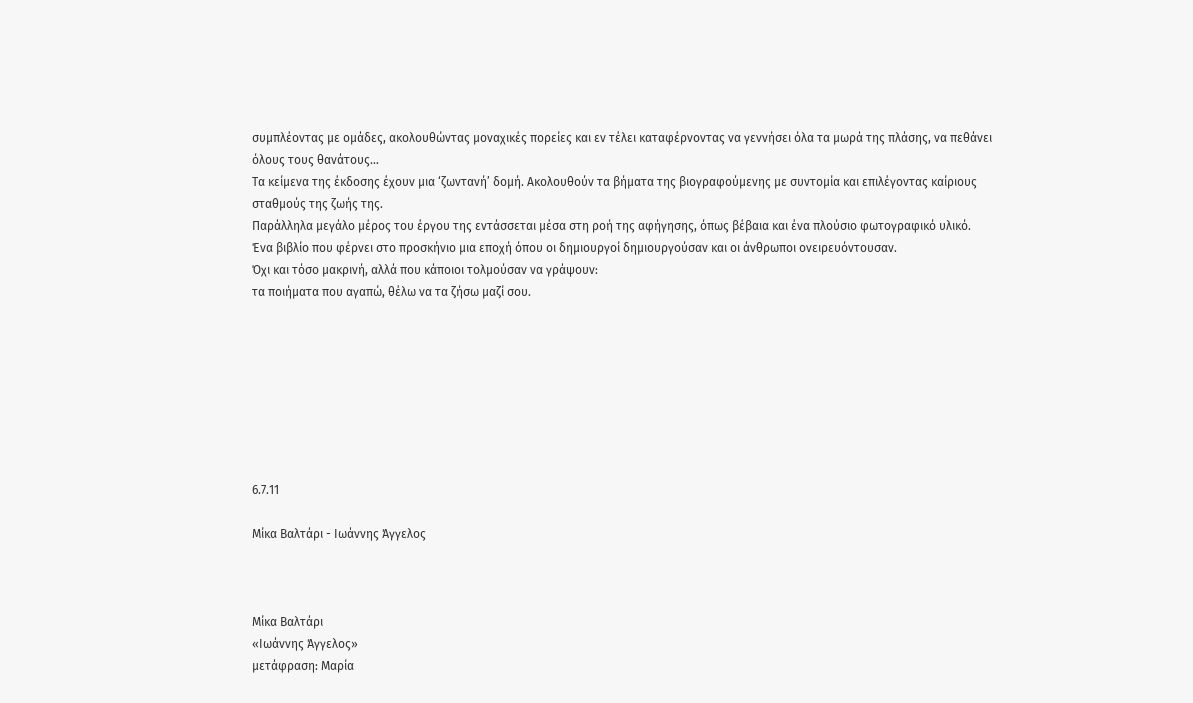συμπλέοντας με ομάδες, ακολουθώντας μοναχικές πορείες και εν τέλει καταφέρνοντας να γεννήσει όλα τα μωρά της πλάσης, να πεθάνει όλους τους θανάτους…
Τα κείμενα της έκδοσης έχουν μια ‘ζωντανή’ δομή. Ακολουθούν τα βήματα της βιογραφούμενης με συντομία και επιλέγοντας καίριους σταθμούς της ζωής της.
Παράλληλα μεγάλο μέρος του έργου της εντάσσεται μέσα στη ροή της αφήγησης, όπως βέβαια και ένα πλούσιο φωτογραφικό υλικό.
Ένα βιβλίο που φέρνει στο προσκήνιο μια εποχή όπου οι δημιουργοί δημιουργούσαν και οι άνθρωποι ονειρευόντουσαν.
Όχι και τόσο μακρινή, αλλά που κάποιοι τολμούσαν να γράψουν:
τα ποιήματα που αγαπώ, θέλω να τα ζήσω μαζί σου.








6.7.11

Μίκα Βαλτάρι - Ιωάννης Άγγελος



Μίκα Βαλτάρι
«Ιωάννης Άγγελος»
μετάφραση: Μαρία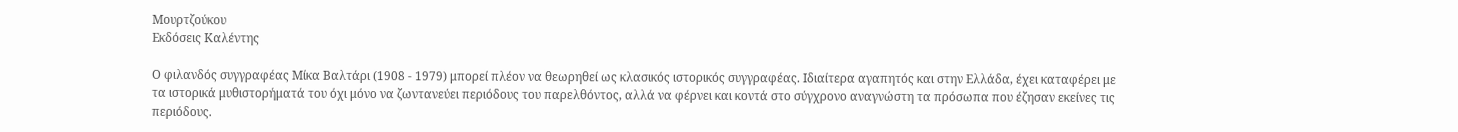Μουρτζούκου
Εκδόσεις Καλέντης

Ο φιλανδός συγγραφέας Μίκα Βαλτάρι (1908 - 1979) μπορεί πλέον να θεωρηθεί ως κλασικός ιστορικός συγγραφέας. Ιδιαίτερα αγαπητός και στην Ελλάδα, έχει καταφέρει με τα ιστορικά μυθιστορήματά του όχι μόνο να ζωντανεύει περιόδους του παρελθόντος, αλλά να φέρνει και κοντά στο σύγχρονο αναγνώστη τα πρόσωπα που έζησαν εκείνες τις περιόδους.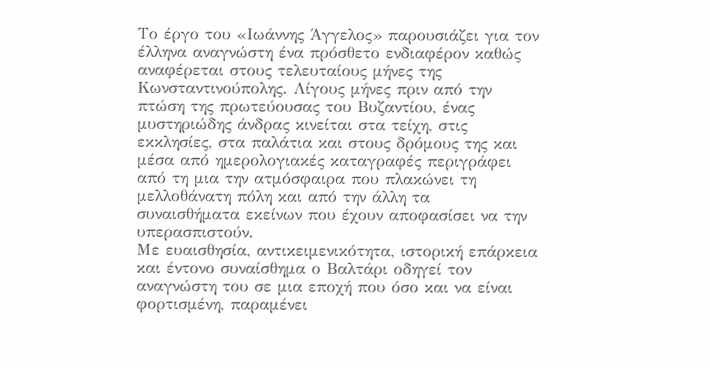Το έργο του «Ιωάννης Άγγελος» παρουσιάζει για τον έλληνα αναγνώστη ένα πρόσθετο ενδιαφέρον καθώς αναφέρεται στους τελευταίους μήνες της Κωνσταντινούπολης. Λίγους μήνες πριν από την πτώση της πρωτεύουσας του Βυζαντίου, ένας μυστηριώδης άνδρας κινείται στα τείχη, στις εκκλησίες, στα παλάτια και στους δρόμους της και μέσα από ημερολογιακές καταγραφές περιγράφει από τη μια την ατμόσφαιρα που πλακώνει τη μελλοθάνατη πόλη και από την άλλη τα συναισθήματα εκείνων που έχουν αποφασίσει να την υπερασπιστούν.
Με ευαισθησία, αντικειμενικότητα, ιστορική επάρκεια και έντονο συναίσθημα ο Βαλτάρι οδηγεί τον αναγνώστη του σε μια εποχή που όσο και να είναι φορτισμένη, παραμένει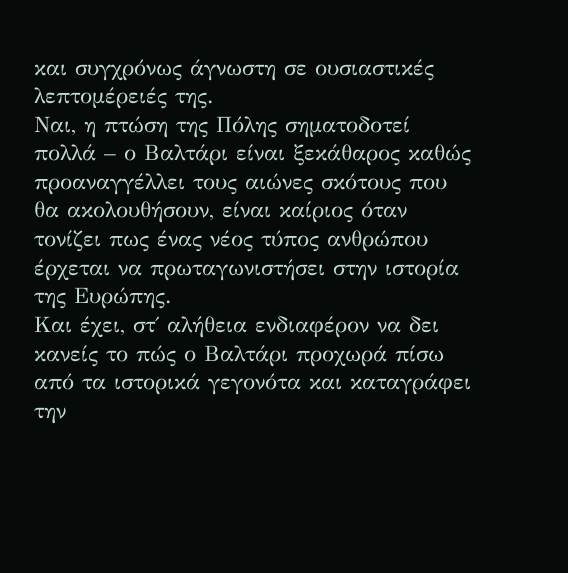και συγχρόνως άγνωστη σε ουσιαστικές λεπτομέρειές της.
Ναι, η πτώση της Πόλης σηματοδοτεί πολλά – ο Βαλτάρι είναι ξεκάθαρος καθώς προαναγγέλλει τους αιώνες σκότους που θα ακολουθήσουν, είναι καίριος όταν τονίζει πως ένας νέος τύπος ανθρώπου έρχεται να πρωταγωνιστήσει στην ιστορία της Ευρώπης.
Και έχει, στ΄ αλήθεια ενδιαφέρον να δει κανείς το πώς ο Βαλτάρι προχωρά πίσω από τα ιστορικά γεγονότα και καταγράφει την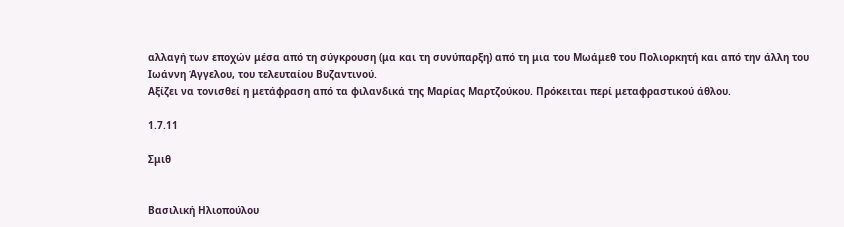αλλαγή των εποχών μέσα από τη σύγκρουση (μα και τη συνύπαρξη) από τη μια του Μωάμεθ του Πολιορκητή και από την άλλη του Ιωάννη Άγγελου, του τελευταίου Βυζαντινού.
Αξίζει να τονισθεί η μετάφραση από τα φιλανδικά της Μαρίας Μαρτζούκου. Πρόκειται περί μεταφραστικού άθλου.

1.7.11

Σμιθ


Βασιλική Ηλιοπούλου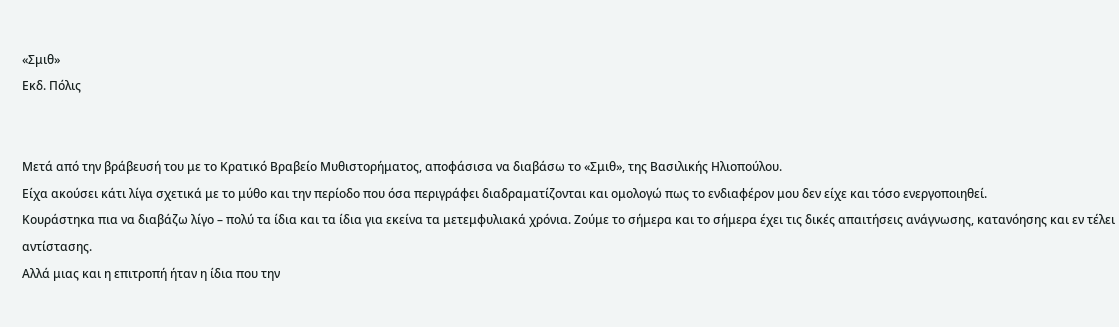«Σμιθ»
Εκδ. Πόλις


Μετά από την βράβευσή του με το Κρατικό Βραβείο Μυθιστορήματος, αποφάσισα να διαβάσω το «Σμιθ», της Βασιλικής Ηλιοπούλου.
Είχα ακούσει κάτι λίγα σχετικά με το μύθο και την περίοδο που όσα περιγράφει διαδραματίζονται και ομολογώ πως το ενδιαφέρον μου δεν είχε και τόσο ενεργοποιηθεί.
Κουράστηκα πια να διαβάζω λίγο – πολύ τα ίδια και τα ίδια για εκείνα τα μετεμφυλιακά χρόνια. Ζούμε το σήμερα και το σήμερα έχει τις δικές απαιτήσεις ανάγνωσης, κατανόησης και εν τέλει αντίστασης.
Αλλά μιας και η επιτροπή ήταν η ίδια που την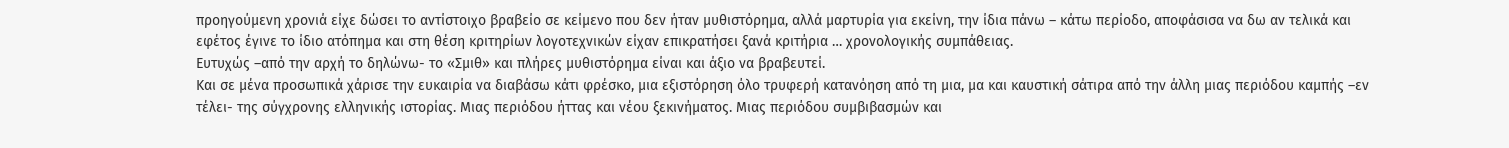προηγούμενη χρονιά είχε δώσει το αντίστοιχο βραβείο σε κείμενο που δεν ήταν μυθιστόρημα, αλλά μαρτυρία για εκείνη, την ίδια πάνω – κάτω περίοδο, αποφάσισα να δω αν τελικά και εφέτος έγινε το ίδιο ατόπημα και στη θέση κριτηρίων λογοτεχνικών είχαν επικρατήσει ξανά κριτήρια … χρονολογικής συμπάθειας.
Ευτυχώς –από την αρχή το δηλώνω- το «Σμιθ» και πλήρες μυθιστόρημα είναι και άξιο να βραβευτεί.
Και σε μένα προσωπικά χάρισε την ευκαιρία να διαβάσω κάτι φρέσκο, μια εξιστόρηση όλο τρυφερή κατανόηση από τη μια, μα και καυστική σάτιρα από την άλλη μιας περιόδου καμπής –εν τέλει- της σύγχρονης ελληνικής ιστορίας. Μιας περιόδου ήττας και νέου ξεκινήματος. Μιας περιόδου συμβιβασμών και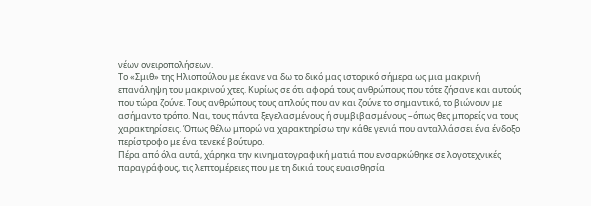νέων ονειροπολήσεων.
Το «Σμιθ» της Ηλιοπούλου με έκανε να δω το δικό μας ιστορικό σήμερα ως μια μακρινή επανάληψη του μακρινού χτες. Κυρίως σε ότι αφορά τους ανθρώπους που τότε ζήσανε και αυτούς που τώρα ζούνε. Τους ανθρώπους τους απλούς που αν και ζούνε το σημαντικό, το βιώνουν με ασήμαντο τρόπο. Ναι, τους πάντα ξεγελασμένους ή συμβιβασμένους –όπως θες μπορείς να τους χαρακτηρίσεις. Όπως θέλω μπορώ να χαρακτηρίσω την κάθε γενιά που ανταλλάσσει ένα ένδοξο περίστροφο με ένα τενεκέ βούτυρο.
Πέρα από όλα αυτά, χάρηκα την κινηματογραφική ματιά που ενσαρκώθηκε σε λογοτεχνικές παραγράφους, τις λεπτομέρειες που με τη δικιά τους ευαισθησία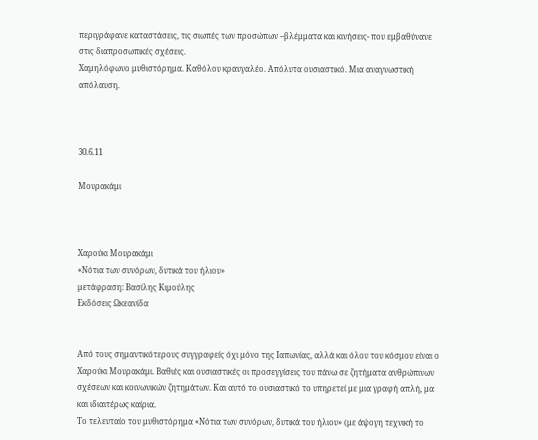περιγράφανε καταστάσεις, τις σιωπές των προσώπων –βλέμματα και κινήσεις- που εμβαθύνανε στις διαπροσωπικές σχέσεις.
Χαμηλόφωνο μυθιστόρημα. Καθόλου κραυγαλέο. Απόλυτα ουσιαστικό. Μια αναγνωστική απόλαυση.



30.6.11

Μουρακάμι



Χαρούκι Μουρακάμι
«Νότια των συνόρων, δυτικά του ήλιου»
μετάφραση: Βασίλης Κιμούλης
Εκδόσεις Ωκεανίδα


Από τους σημαντικότερους συγγραφείς όχι μόνο της Ιαπωνίας, αλλά και όλου του κόσμου είναι ο Χαρούκι Μουρακάμι. Βαθιές και ουσιαστικές οι προσεγγίσεις του πάνω σε ζητήματα ανθρώπινων σχέσεων και κοινωνικών ζητημάτων. Και αυτό το ουσιαστικό το υπηρετεί με μια γραφή απλή, μα και ιδιαιτέρως καίρια.
Το τελευταίο του μυθιστόρημα «Νότια των συνόρων, δυτικά του ήλιου» (με άψογη τεχνική το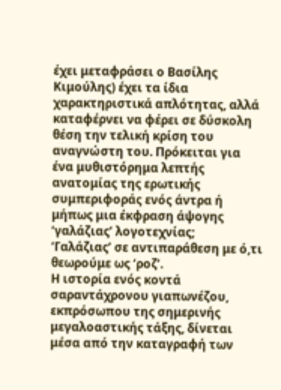έχει μεταφράσει ο Βασίλης Κιμούλης) έχει τα ίδια χαρακτηριστικά απλότητας, αλλά καταφέρνει να φέρει σε δύσκολη θέση την τελική κρίση του αναγνώστη του. Πρόκειται για ένα μυθιστόρημα λεπτής ανατομίας της ερωτικής συμπεριφοράς ενός άντρα ή μήπως μια έκφραση άψογης ‘γαλάζιας’ λογοτεχνίας;
‘Γαλάζιας’ σε αντιπαράθεση με ό,τι θεωρούμε ως ‘ροζ’.
Η ιστορία ενός κοντά σαραντάχρονου γιαπωνέζου, εκπρόσωπου της σημερινής μεγαλοαστικής τάξης, δίνεται μέσα από την καταγραφή των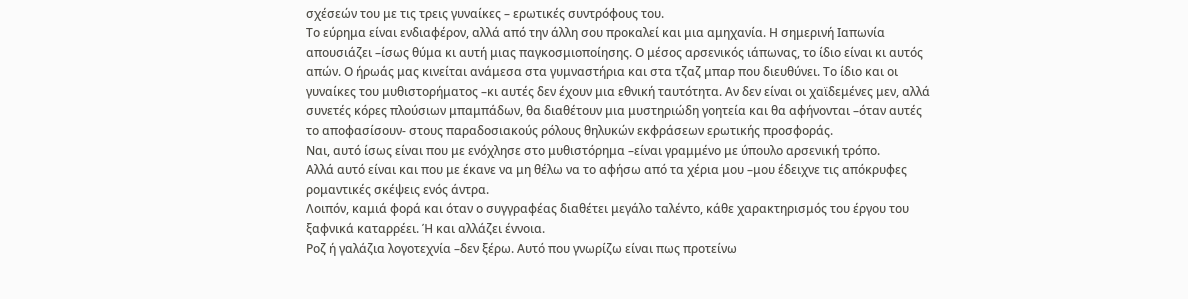σχέσεών του με τις τρεις γυναίκες – ερωτικές συντρόφους του.
Το εύρημα είναι ενδιαφέρον, αλλά από την άλλη σου προκαλεί και μια αμηχανία. Η σημερινή Ιαπωνία απουσιάζει –ίσως θύμα κι αυτή μιας παγκοσμιοποίησης. Ο μέσος αρσενικός ιάπωνας, το ίδιο είναι κι αυτός απών. Ο ήρωάς μας κινείται ανάμεσα στα γυμναστήρια και στα τζαζ μπαρ που διευθύνει. Το ίδιο και οι γυναίκες του μυθιστορήματος –κι αυτές δεν έχουν μια εθνική ταυτότητα. Αν δεν είναι οι χαϊδεμένες μεν, αλλά συνετές κόρες πλούσιων μπαμπάδων, θα διαθέτουν μια μυστηριώδη γοητεία και θα αφήνονται –όταν αυτές το αποφασίσουν- στους παραδοσιακούς ρόλους θηλυκών εκφράσεων ερωτικής προσφοράς.
Ναι, αυτό ίσως είναι που με ενόχλησε στο μυθιστόρημα –είναι γραμμένο με ύπουλο αρσενική τρόπο.
Αλλά αυτό είναι και που με έκανε να μη θέλω να το αφήσω από τα χέρια μου –μου έδειχνε τις απόκρυφες ρομαντικές σκέψεις ενός άντρα.
Λοιπόν, καμιά φορά και όταν ο συγγραφέας διαθέτει μεγάλο ταλέντο, κάθε χαρακτηρισμός του έργου του ξαφνικά καταρρέει. Ή και αλλάζει έννοια.
Ροζ ή γαλάζια λογοτεχνία –δεν ξέρω. Αυτό που γνωρίζω είναι πως προτείνω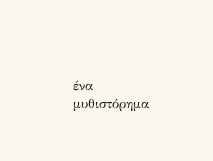ένα μυθιστόρημα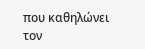που καθηλώνει τον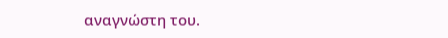αναγνώστη του.